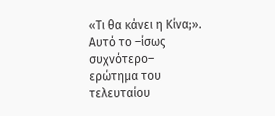«Τι θα κάνει η Κίνα;». Αυτό το –ίσως συχνότερο– ερώτημα του τελευταίου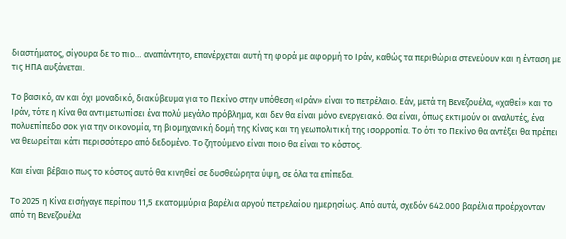διαστήματος, σίγουρα δε το πιο… αναπάντητο, επανέρχεται αυτή τη φορά με αφορμή το Ιράν, καθώς τα περιθώρια στενεύουν και η ένταση με τις ΗΠΑ αυξάνεται.

Το βασικό, αν και όχι μοναδικό, διακύβευμα για το Πεκίνο στην υπόθεση «Ιράν» είναι το πετρέλαιο. Εάν, μετά τη Βενεζουέλα, «χαθεί» και το Ιράν, τότε η Κίνα θα αντιμετωπίσει ένα πολύ μεγάλο πρόβλημα, και δεν θα είναι μόνο ενεργειακό. Θα είναι, όπως εκτιμούν οι αναλυτές, ένα πολυεπίπεδο σοκ για την οικονομία, τη βιομηχανική δομή της Κίνας και τη γεωπολιτική της ισορροπία. Το ότι το Πεκίνο θα αντέξει θα πρέπει να θεωρείται κάτι περισσότερο από δεδομένο. Το ζητούμενο είναι ποιο θα είναι το κόστος.

Και είναι βέβαιο πως το κόστος αυτό θα κινηθεί σε δυσθεώρητα ύψη, σε όλα τα επίπεδα.

Το 2025 η Κίνα εισήγαγε περίπου 11,5 εκατομμύρια βαρέλια αργού πετρελαίου ημερησίως. Από αυτά, σχεδόν 642.000 βαρέλια προέρχονταν από τη Βενεζουέλα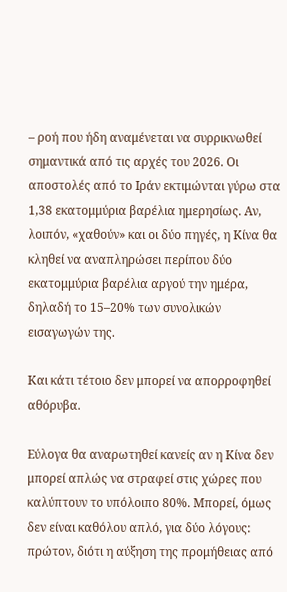– ροή που ήδη αναμένεται να συρρικνωθεί σημαντικά από τις αρχές του 2026. Οι αποστολές από το Ιράν εκτιμώνται γύρω στα 1,38 εκατομμύρια βαρέλια ημερησίως. Αν, λοιπόν, «χαθούν» και οι δύο πηγές, η Κίνα θα κληθεί να αναπληρώσει περίπου δύο εκατομμύρια βαρέλια αργού την ημέρα, δηλαδή το 15–20% των συνολικών εισαγωγών της.

Και κάτι τέτοιο δεν μπορεί να απορροφηθεί αθόρυβα.

Εύλογα θα αναρωτηθεί κανείς αν η Κίνα δεν μπορεί απλώς να στραφεί στις χώρες που καλύπτουν το υπόλοιπο 80%. Μπορεί, όμως δεν είναι καθόλου απλό, για δύο λόγους: πρώτον, διότι η αύξηση της προμήθειας από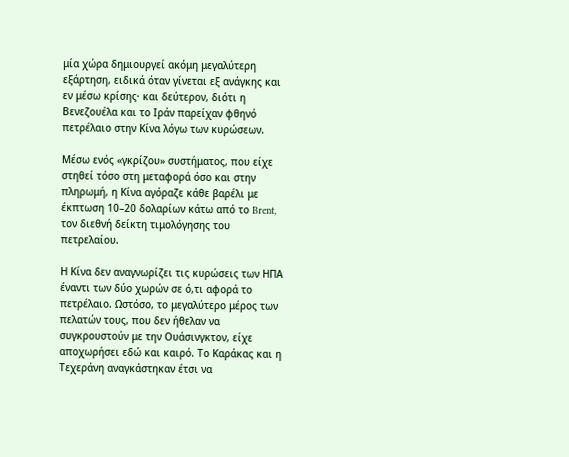μία χώρα δημιουργεί ακόμη μεγαλύτερη εξάρτηση, ειδικά όταν γίνεται εξ ανάγκης και εν μέσω κρίσης· και δεύτερον, διότι η Βενεζουέλα και το Ιράν παρείχαν φθηνό πετρέλαιο στην Κίνα λόγω των κυρώσεων.

Μέσω ενός «γκρίζου» συστήματος, που είχε στηθεί τόσο στη μεταφορά όσο και στην πληρωμή, η Κίνα αγόραζε κάθε βαρέλι με έκπτωση 10–20 δολαρίων κάτω από το Brent, τον διεθνή δείκτη τιμολόγησης του πετρελαίου.

Η Κίνα δεν αναγνωρίζει τις κυρώσεις των ΗΠΑ έναντι των δύο χωρών σε ό,τι αφορά το πετρέλαιο. Ωστόσο, το μεγαλύτερο μέρος των πελατών τους, που δεν ήθελαν να συγκρουστούν με την Ουάσινγκτον, είχε αποχωρήσει εδώ και καιρό. Το Καράκας και η Τεχεράνη αναγκάστηκαν έτσι να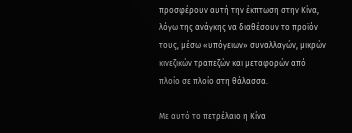προσφέρουν αυτή την έκπτωση στην Κίνα, λόγω της ανάγκης να διαθέσουν το προϊόν τους, μέσω «υπόγειων» συναλλαγών, μικρών κινεζικών τραπεζών και μεταφορών από πλοίο σε πλοίο στη θάλασσα.

Με αυτό το πετρέλαιο η Κίνα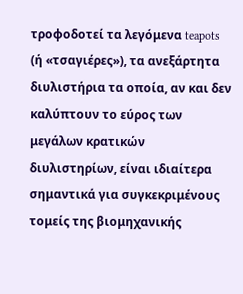τροφοδοτεί τα λεγόμενα teapots (ή «τσαγιέρες»), τα ανεξάρτητα διυλιστήρια τα οποία, αν και δεν καλύπτουν το εύρος των μεγάλων κρατικών διυλιστηρίων, είναι ιδιαίτερα σημαντικά για συγκεκριμένους τομείς της βιομηχανικής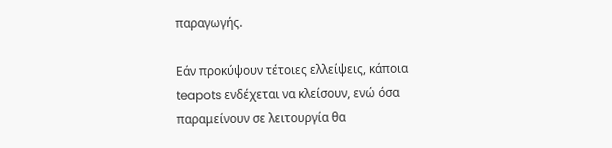παραγωγής.

Εάν προκύψουν τέτοιες ελλείψεις, κάποια teapots ενδέχεται να κλείσουν, ενώ όσα παραμείνουν σε λειτουργία θα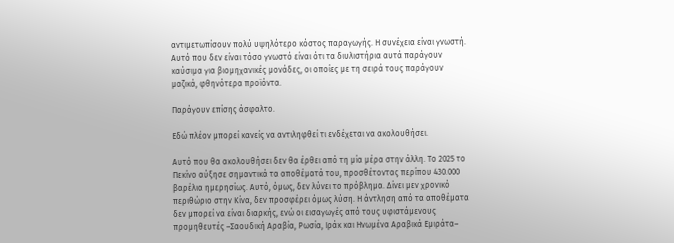αντιμετωπίσουν πολύ υψηλότερο κόστος παραγωγής. Η συνέχεια είναι γνωστή. Αυτό που δεν είναι τόσο γνωστό είναι ότι τα διυλιστήρια αυτά παράγουν καύσιμα για βιομηχανικές μονάδες, οι οποίες με τη σειρά τους παράγουν μαζικά, φθηνότερα προϊόντα.

Παράγουν επίσης άσφαλτο.

Εδώ πλέον μπορεί κανείς να αντιληφθεί τι ενδέχεται να ακολουθήσει.

Αυτό που θα ακολουθήσει δεν θα έρθει από τη μία μέρα στην άλλη. Το 2025 το Πεκίνο αύξησε σημαντικά τα αποθέματά του, προσθέτοντας περίπου 430.000 βαρέλια ημερησίως. Αυτό, όμως, δεν λύνει το πρόβλημα. Δίνει μεν χρονικό περιθώριο στην Κίνα, δεν προσφέρει όμως λύση. Η άντληση από τα αποθέματα δεν μπορεί να είναι διαρκής, ενώ οι εισαγωγές από τους υφιστάμενους προμηθευτές –Σαουδική Αραβία, Ρωσία, Ιράκ και Ηνωμένα Αραβικά Εμιράτα–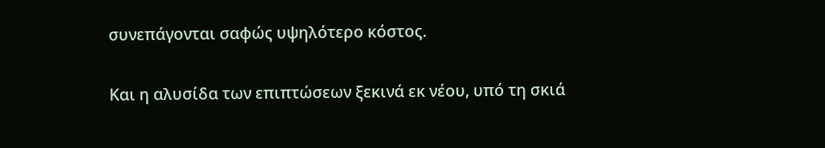συνεπάγονται σαφώς υψηλότερο κόστος.

Και η αλυσίδα των επιπτώσεων ξεκινά εκ νέου, υπό τη σκιά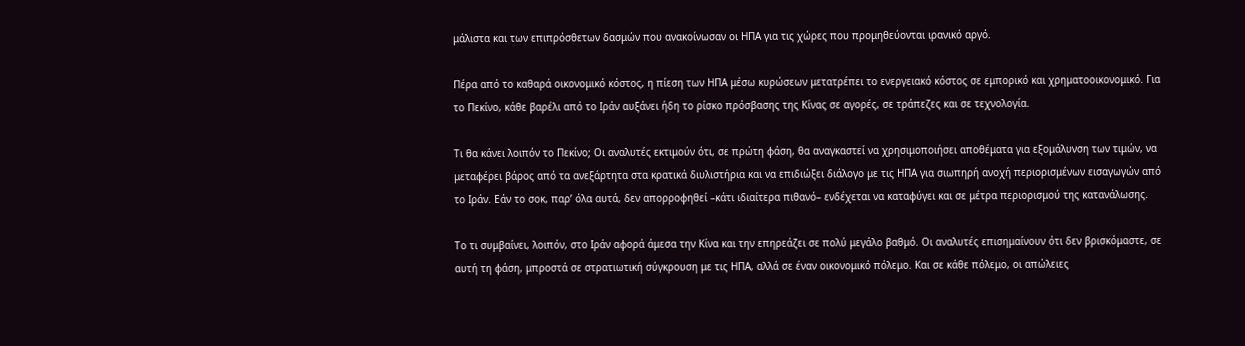μάλιστα και των επιπρόσθετων δασμών που ανακοίνωσαν οι ΗΠΑ για τις χώρες που προμηθεύονται ιρανικό αργό.

Πέρα από το καθαρά οικονομικό κόστος, η πίεση των ΗΠΑ μέσω κυρώσεων μετατρέπει το ενεργειακό κόστος σε εμπορικό και χρηματοοικονομικό. Για το Πεκίνο, κάθε βαρέλι από το Ιράν αυξάνει ήδη το ρίσκο πρόσβασης της Κίνας σε αγορές, σε τράπεζες και σε τεχνολογία.

Τι θα κάνει λοιπόν το Πεκίνο; Οι αναλυτές εκτιμούν ότι, σε πρώτη φάση, θα αναγκαστεί να χρησιμοποιήσει αποθέματα για εξομάλυνση των τιμών, να μεταφέρει βάρος από τα ανεξάρτητα στα κρατικά διυλιστήρια και να επιδιώξει διάλογο με τις ΗΠΑ για σιωπηρή ανοχή περιορισμένων εισαγωγών από το Ιράν. Εάν το σοκ, παρ’ όλα αυτά, δεν απορροφηθεί –κάτι ιδιαίτερα πιθανό– ενδέχεται να καταφύγει και σε μέτρα περιορισμού της κατανάλωσης.

Το τι συμβαίνει, λοιπόν, στο Ιράν αφορά άμεσα την Κίνα και την επηρεάζει σε πολύ μεγάλο βαθμό. Οι αναλυτές επισημαίνουν ότι δεν βρισκόμαστε, σε αυτή τη φάση, μπροστά σε στρατιωτική σύγκρουση με τις ΗΠΑ, αλλά σε έναν οικονομικό πόλεμο. Και σε κάθε πόλεμο, οι απώλειες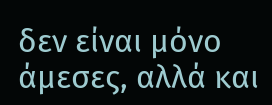δεν είναι μόνο άμεσες, αλλά και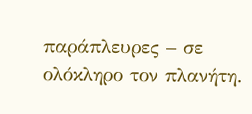παράπλευρες – σε ολόκληρο τον πλανήτη.